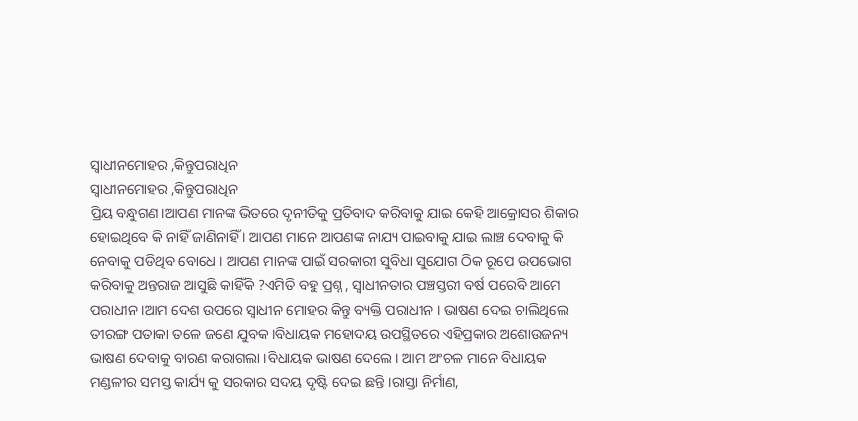ସ୍ୱାଧୀନମୋହର ,କିନ୍ତୁପରାଧିନ
ସ୍ୱାଧୀନମୋହର ,କିନ୍ତୁପରାଧିନ
ପ୍ରିୟ ବନ୍ଧୁଗଣ।ଆପଣ ମାନଙ୍କ ଭିତରେ ଦୃନୀତିକୁ ପ୍ରତିବାଦ କରିବାକୁ ଯାଇ କେହି ଆକ୍ରୋସର ଶିକାର ହୋଇଥିବେ କି ନାହିଁ ଜାଣିନାହିଁ । ଆପଣ ମାନେ ଆପଣଙ୍କ ନାଯ୍ୟ ପାଇବାକୁ ଯାଇ ଲାଞ୍ଚ ଦେବାକୁ କି ନେବାକୁ ପଡିଥିବ ବୋଧେ । ଆପଣ ମାନଙ୍କ ପାଇଁ ସରକାରୀ ସୁବିଧା ସୁଯୋଗ ଠିକ ରୂପେ ଉପଭୋଗ କରିବାକୁ ଅନ୍ତରାଜ ଆସୁଛି କାହିଁକି ?ଏମିତି ବହୁ ପ୍ରଶ୍ନ , ସ୍ୱାଧୀନତାର ପଞ୍ଚସ୍ତରୀ ବର୍ଷ ପରେବି ଆମେ ପରାଧୀନ ।ଆମ ଦେଶ ଉପରେ ସ୍ୱାଧୀନ ମୋହର କିନ୍ତୁ ବ୍ୟକ୍ତି ପରାଧୀନ । ଭାଷଣ ଦେଇ ଚାଲିଥିଲେ ତୀରଙ୍ଗ ପତାକା ତଳେ ଜଣେ ଯୁବକ ।ବିଧାୟକ ମହୋଦୟ ଉପସ୍ଥିତରେ ଏହିପ୍ରକାର ଅଶୋଉଜନ୍ୟ ଭାଷଣ ଦେବାକୁ ବାରଣ କରାଗଲା ।ବିଧାୟକ ଭାଷଣ ଦେଲେ। ଆମ ଅଂଚଳ ମାନେ ବିଧାୟକ ମଣ୍ଡଳୀର ସମସ୍ତ କାର୍ଯ୍ୟ କୁ ସରକାର ସଦୟ ଦୃଷ୍ଟି ଦେଇ ଛନ୍ତି ।ରାସ୍ତା ନିର୍ମାଣ,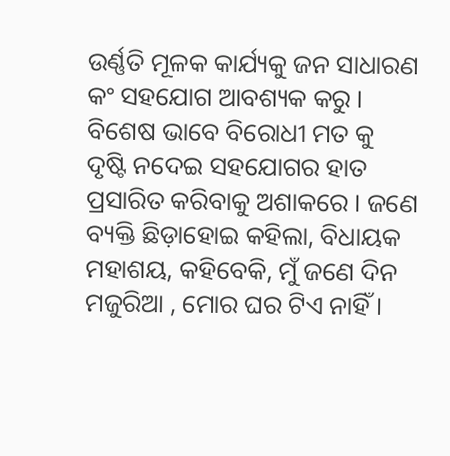ଉର୍ଣ୍ଣତି ମୂଳକ କାର୍ଯ୍ୟକୁ ଜନ ସାଧାରଣ କଂ ସହଯୋଗ ଆବଶ୍ୟକ କରୁ । ବିଶେଷ ଭାବେ ବିରୋଧୀ ମତ କୁ ଦୃଷ୍ଟି ନଦେଇ ସହଯୋଗର ହାତ ପ୍ରସାରିତ କରିବାକୁ ଅଶାକରେ । ଜଣେ ବ୍ୟକ୍ତି ଛିଡ଼ାହୋଇ କହିଲା, ବିଧାୟକ ମହାଶୟ, କହିବେକି, ମୁଁ ଜଣେ ଦିନ ମଜୁରିଆ , ମୋର ଘର ଟିଏ ନାହିଁ।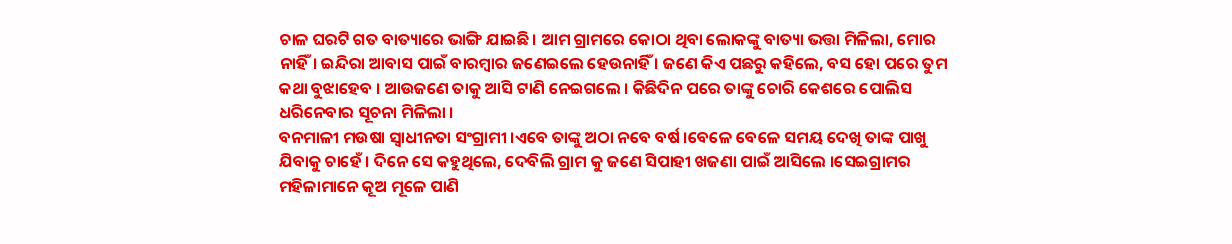ଚାଳ ଘରଟି ଗତ ବାତ୍ୟାରେ ଭାଙ୍ଗି ଯାଇଛି। ଆମ ଗ୍ରାମରେ କୋଠା ଥିବା ଲୋକଙ୍କୁ ବାତ୍ୟା ଭତ୍ତା ମିଳିଲା, ମୋର ନାହିଁ। ଇନ୍ଦିରା ଆବାସ ପାଇଁ ବାରମ୍ବାର ଜଣେଇଲେ ହେଉନାହିଁ । ଜଣେ କିଏ ପଛରୁ କହିଲେ, ବସ ହୋ ପରେ ତୁମ କଥା ବୁଝାହେବ । ଆଉଜଣେ ତାକୁ ଆସି ଟାଣି ନେଇଗଲେ । କିଛିଦିନ ପରେ ତାଙ୍କୁ ଚୋରି କେଶରେ ପୋଲିସ ଧରିନେବାର ସୂଚନା ମିଳିଲା ।
ବନମାଳୀ ମଉଷା ସ୍ୱାଧୀନତା ସଂଗ୍ରାମୀ ।ଏବେ ତାଙ୍କୁ ଅଠା ନବେ ବର୍ଷ ।ବେଳେ ବେଳେ ସମୟ ଦେଖି ତାଙ୍କ ପାଖୁ ଯିବାକୁ ଚାହେଁ । ଦିନେ ସେ କହୁଥିଲେ, ଦେବିଲି ଗ୍ରାମ କୁ ଜଣେ ସିପାହୀ ଖଜଣା ପାଇଁ ଆସିଲେ ।ସେଇଗ୍ରାମର ମହିଳାମାନେ କୂଅ ମୂଳେ ପାଣି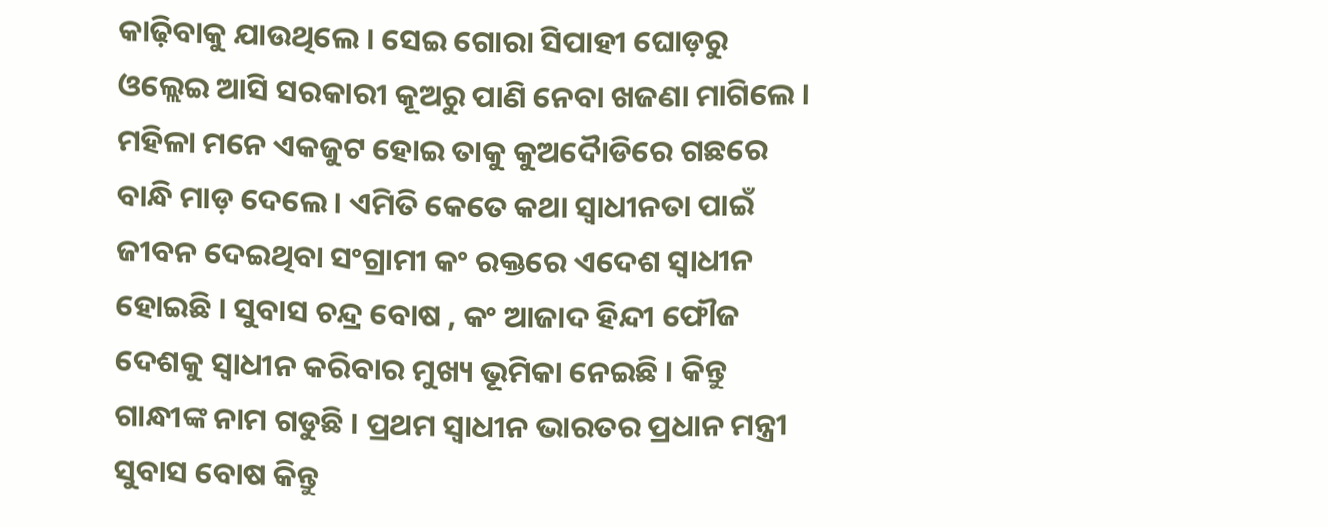କାଢ଼ିବାକୁ ଯାଉଥିଲେ । ସେଇ ଗୋରା ସିପାହୀ ଘୋଡ଼ରୁ ଓଲ୍ଲେଇ ଆସି ସରକାରୀ କୂଅରୁ ପାଣି ନେବା ଖଜଣା ମାଗିଲେ । ମହିଳା ମନେ ଏକଜୁଟ ହୋଇ ତାକୁ କୁଅଦୋୖଡିରେ ଗଛରେ ବାନ୍ଧି ମାଡ଼ ଦେଲେ । ଏମିତି କେତେ କଥା ସ୍ୱାଧୀନତା ପାଇଁ ଜୀବନ ଦେଇଥିବା ସଂଗ୍ରାମୀ କଂ ରକ୍ତରେ ଏଦେଶ ସ୍ୱାଧୀନ ହୋଇଛି । ସୁବାସ ଚନ୍ଦ୍ର ବୋଷ , କଂ ଆଜାଦ ହିନ୍ଦୀ ଫୌଜ ଦେଶକୁ ସ୍ୱାଧୀନ କରିବାର ମୁଖ୍ୟ ଭୂମିକା ନେଇଛି । କିନ୍ତୁ ଗାନ୍ଧୀଙ୍କ ନାମ ଗଡୁଛି । ପ୍ରଥମ ସ୍ୱାଧୀନ ଭାରତର ପ୍ରଧାନ ମନ୍ତ୍ରୀ ସୁବାସ ବୋଷ କିନ୍ତୁ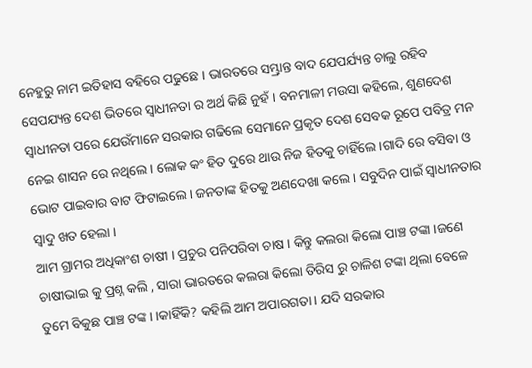ନେହୁରୁ ନାମ ଇତିହାସ ବହିରେ ପଢୁଛେ । ଭାରତରେ ସମ୍ଭ୍ରାନ୍ତ ବାଦ ଯେପର୍ଯ୍ୟନ୍ତ ଚାଲୁ ରହିବ ସେପଯ୍ୟନ୍ତ ଦେଶ ଭିତରେ ସ୍ୱାଧୀନତା ର ଅର୍ଥ କିଛି ନୁହଁ । ବନମାଳୀ ମଉସା କହିଲେ, ଶୁଣଦେଶ ସ୍ୱାଧୀନତା ପରେ ଯେଉଁମାନେ ସରକାର ଗଢିଲେ ସେମାନେ ପ୍ରକୃତ ଦେଶ ସେବକ ରୂପେ ପବିତ୍ର ମନ ନେଇ ଶାସନ ରେ ନଥିଲେ । ଲୋକ କଂ ହିତ ଦୁରେ ଥାଉ ନିଜ ହିତକୁ ଚାହିଁଲେ ।ଗାଦି ରେ ବସିବା ଓ ଭୋଟ ପାଇବାର ବାଟ ଫିଟାଇଲେ । ଜନତାଙ୍କ ହିତକୁ ଅଣଦେଖା କଲେ । ସବୁଦିନ ପାଇଁ ସ୍ୱାଧୀନତାର ସ୍ଵାଦୁ ଖତ ହେଲା ।
ଆମ ଗ୍ରାମର ଅଧିକାଂଶ ଚାଷୀ । ପ୍ରଚୁର ପନିପରିବା ଚାଷ । କିନ୍ତୁ କଲରା କିଲୋ ପାଞ୍ଚ ଟଙ୍କା ।ଜଣେ ଚାଷୀଭାଇ କୁ ପ୍ରଶ୍ନ କଲି , ସାରା ଭାରତରେ କଲରା କିଲୋ ତିରିସ ରୁ ଚାଳିଶ ଟଙ୍କା ଥିଲା ବେଳେ ତୁମେ ବିକୁଛ ପାଞ୍ଚ ଟଙ୍କ। ।କାହିଁକି? କହିଲି ଆମ ଅପାରଗତା। ଯଦି ସରକାର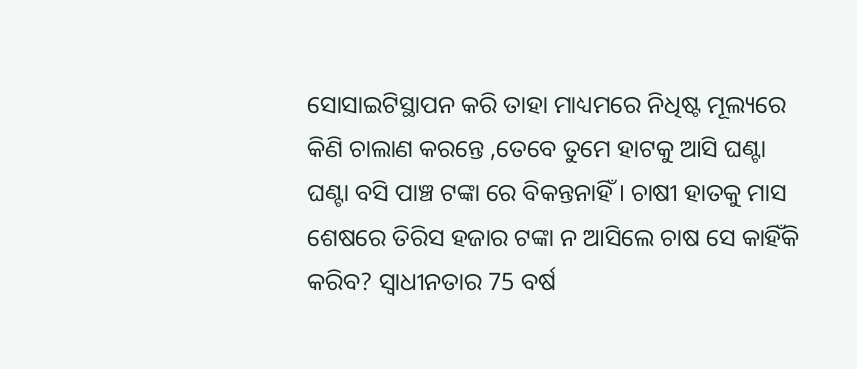ସୋସାଇଟିସ୍ଥାପନ କରି ତାହା ମାଧ୍ୟମରେ ନିଧିଷ୍ଟ ମୂଲ୍ୟରେ କିଣି ଚାଲାଣ କରନ୍ତେ ,ତେବେ ତୁମେ ହାଟକୁ ଆସି ଘଣ୍ଟା ଘଣ୍ଟା ବସି ପାଞ୍ଚ ଟଙ୍କା ରେ ବିକନ୍ତନାହିଁ । ଚାଷୀ ହାତକୁ ମାସ ଶେଷରେ ତିରିସ ହଜାର ଟଙ୍କା ନ ଆସିଲେ ଚାଷ ସେ କାହିଁକି କରିବ? ସ୍ୱାଧୀନତାର 75 ବର୍ଷ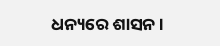ଧନ୍ୟରେ ଶାସନ ।